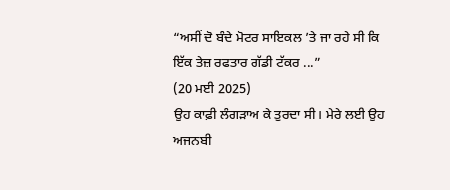“ਅਸੀਂ ਦੋ ਬੰਦੇ ਮੋਟਰ ਸਾਇਕਲ ’ਤੇ ਜਾ ਰਹੇ ਸੀ ਕਿ ਇੱਕ ਤੇਜ਼ ਰਫਤਾਰ ਗੱਡੀ ਟੱਕਰ ...”
(20 ਮਈ 2025)
ਉਹ ਕਾਫ਼ੀ ਲੰਗੜਾਅ ਕੇ ਤੁਰਦਾ ਸੀ। ਮੇਰੇ ਲਈ ਉਹ ਅਜਨਬੀ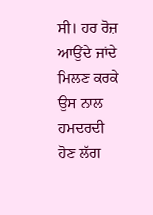ਸੀ। ਹਰ ਰੋਜ਼ ਆਉਂਦੇ ਜਾਂਦੇ ਮਿਲਣ ਕਰਕੇ ਉਸ ਨਾਲ ਹਮਦਰਦੀ ਹੋਣ ਲੱਗ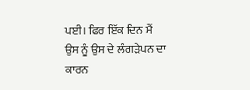ਪਈ। ਫਿਰ ਇੱਕ ਦਿਨ ਮੈਂ ਉਸ ਨੂੰ ਉਸ ਦੇ ਲੰਗੜੇਪਨ ਦਾ ਕਾਰਨ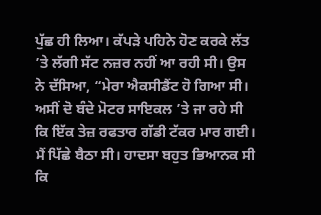ਪੁੱਛ ਹੀ ਲਿਆ। ਕੱਪੜੇ ਪਹਿਨੇ ਹੋਣ ਕਰਕੇ ਲੱਤ ’ਤੇ ਲੱਗੀ ਸੱਟ ਨਜ਼ਰ ਨਹੀਂ ਆ ਰਹੀ ਸੀ। ਉਸ ਨੇ ਦੱਸਿਆ, “ਮੇਰਾ ਐਕਸੀਡੈਂਟ ਹੋ ਗਿਆ ਸੀ। ਅਸੀਂ ਦੋ ਬੰਦੇ ਮੋਟਰ ਸਾਇਕਲ ’ਤੇ ਜਾ ਰਹੇ ਸੀ ਕਿ ਇੱਕ ਤੇਜ਼ ਰਫਤਾਰ ਗੱਡੀ ਟੱਕਰ ਮਾਰ ਗਈ। ਮੈਂ ਪਿੱਛੇ ਬੈਠਾ ਸੀ। ਹਾਦਸਾ ਬਹੁਤ ਭਿਆਨਕ ਸੀ ਕਿ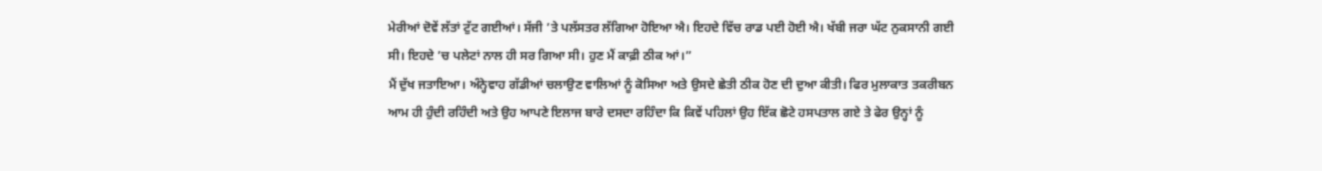ਮੇਰੀਆਂ ਦੋਵੇਂ ਲੱਤਾਂ ਟੁੱਟ ਗਈਆਂ। ਸੱਜੀ ’ਤੇ ਪਲੱਸਤਰ ਲੱਗਿਆ ਹੋਇਆ ਐ। ਇਹਦੇ ਵਿੱਚ ਰਾਡ ਪਈ ਹੋਈ ਐ। ਖੱਬੀ ਜਰਾ ਘੱਟ ਨੁਕਸਾਨੀ ਗਈ ਸੀ। ਇਹਦੇ ’ਚ ਪਲੇਟਾਂ ਨਾਲ ਹੀ ਸਰ ਗਿਆ ਸੀ। ਹੁਣ ਮੈਂ ਕਾਫ਼ੀ ਠੀਕ ਆਂ।”
ਮੈਂ ਦੁੱਖ ਜਤਾਇਆ। ਅੰਨ੍ਹੇਵਾਹ ਗੱਡੀਆਂ ਚਲਾਉਣ ਵਾਲਿਆਂ ਨੂੰ ਕੋਸਿਆ ਅਤੇ ਉਸਦੇ ਛੇਤੀ ਠੀਕ ਹੋਣ ਦੀ ਦੁਆ ਕੀਤੀ। ਫਿਰ ਮੁਲਾਕਾਤ ਤਕਰੀਬਨ ਆਮ ਹੀ ਹੁੰਦੀ ਰਹਿੰਦੀ ਅਤੇ ਉਹ ਆਪਣੇ ਇਲਾਜ ਬਾਰੇ ਦਸਦਾ ਰਹਿੰਦਾ ਕਿ ਕਿਵੇਂ ਪਹਿਲਾਂ ਉਹ ਇੱਕ ਛੋਟੇ ਹਸਪਤਾਲ ਗਏ ਤੇ ਫੇਰ ਉਨ੍ਹਾਂ ਨੂੰ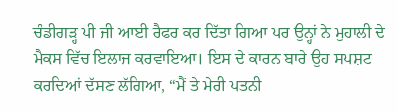ਚੰਡੀਗੜ੍ਹ ਪੀ ਜੀ ਆਈ ਰੈਫਰ ਕਰ ਦਿੱਤਾ ਗਿਆ ਪਰ ਉਨ੍ਹਾਂ ਨੇ ਮੁਹਾਲੀ ਦੇ ਮੈਕਸ ਵਿੱਚ ਇਲਾਜ ਕਰਵਾਇਆ। ਇਸ ਦੇ ਕਾਰਨ ਬਾਰੇ ਉਹ ਸਪਸ਼ਟ ਕਰਦਿਆਂ ਦੱਸਣ ਲੱਗਿਆ, “ਮੈਂ ਤੇ ਮੇਰੀ ਪਤਨੀ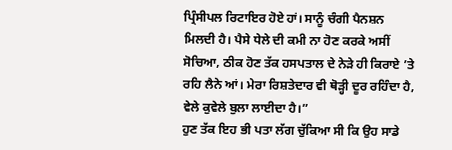ਪ੍ਰਿੰਸੀਪਲ ਰਿਟਾਇਰ ਹੋਏ ਹਾਂ। ਸਾਨੂੰ ਚੰਗੀ ਪੈਨਸ਼ਨ ਮਿਲਦੀ ਹੈ। ਪੈਸੇ ਧੇਲੇ ਦੀ ਕਮੀ ਨਾ ਹੋਣ ਕਰਕੇ ਅਸੀਂ ਸੋਚਿਆ, ਠੀਕ ਹੋਣ ਤੱਕ ਹਸਪਤਾਲ ਦੇ ਨੇੜੇ ਹੀ ਕਿਰਾਏ ’ਤੇ ਰਹਿ ਲੈਨੇ ਆਂ। ਮੇਰਾ ਰਿਸ਼ਤੇਦਾਰ ਵੀ ਥੋੜ੍ਹੀ ਦੂਰ ਰਹਿੰਦਾ ਹੈ, ਵੇਲੇ ਕੁਵੇਲੇ ਬੁਲਾ ਲਾਈਦਾ ਹੈ।”
ਹੁਣ ਤੱਕ ਇਹ ਭੀ ਪਤਾ ਲੱਗ ਚੁੱਕਿਆ ਸੀ ਕਿ ਉਹ ਸਾਡੇ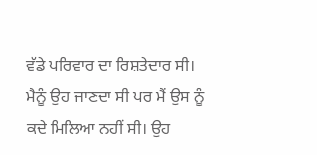ਵੱਡੇ ਪਰਿਵਾਰ ਦਾ ਰਿਸ਼ਤੇਦਾਰ ਸੀ। ਮੈਨੂੰ ਉਹ ਜਾਣਦਾ ਸੀ ਪਰ ਮੈਂ ਉਸ ਨੂੰ ਕਦੇ ਮਿਲਿਆ ਨਹੀਂ ਸੀ। ਉਹ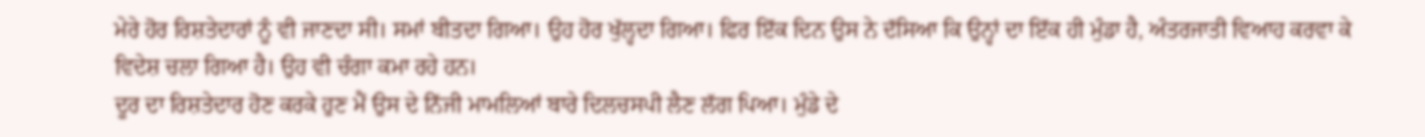ਮੇਰੇ ਹੋਰ ਰਿਸ਼ਤੇਦਾਰਾਂ ਨੂੰ ਵੀ ਜਾਣਦਾ ਸੀ। ਸਮਾਂ ਬੀਤਦਾ ਗਿਆ। ਉਹ ਹੋਰ ਖੁੱਲ੍ਹਦਾ ਗਿਆ। ਫਿਰ ਇੱਕ ਦਿਨ ਉਸ ਨੇ ਦੱਸਿਆ ਕਿ ਉਨ੍ਹਾਂ ਦਾ ਇੱਕ ਹੀ ਮੁੰਡਾ ਹੈ, ਅੰਤਰਜਾਤੀ ਵਿਆਹ ਕਰਵਾ ਕੇ ਵਿਦੇਸ਼ ਚਲਾ ਗਿਆ ਹੈ। ਉਹ ਵੀ ਚੰਗਾ ਕਮਾ ਰਹੇ ਹਨ।
ਦੂਰ ਦਾ ਰਿਸ਼ਤੇਦਾਰ ਹੋਣ ਕਰਕੇ ਹੁਣ ਮੈਂ ਉਸ ਦੇ ਨਿੱਜੀ ਮਾਮਲਿਆਂ ਬਾਰੇ ਦਿਲਚਸਪੀ ਲੈਣ ਲੱਗ ਪਿਆ। ਮੁੰਡੇ ਦੇ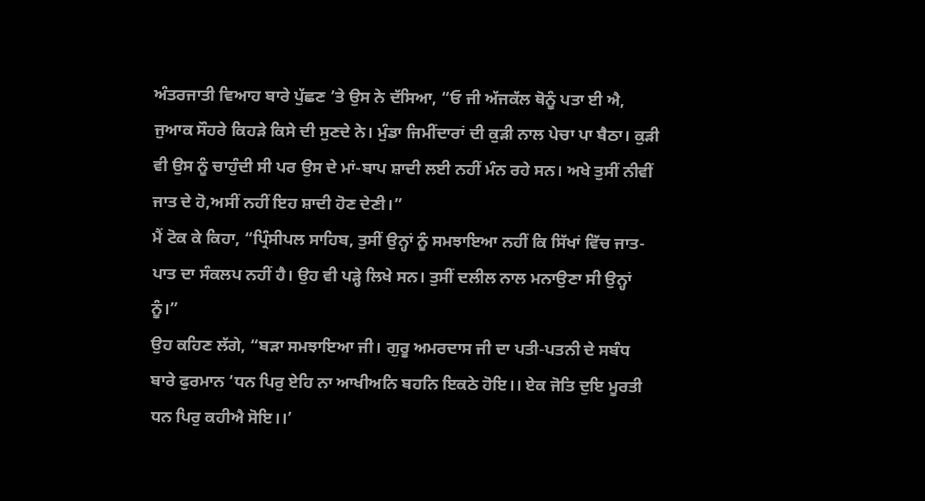ਅੰਤਰਜਾਤੀ ਵਿਆਹ ਬਾਰੇ ਪੁੱਛਣ ’ਤੇ ਉਸ ਨੇ ਦੱਸਿਆ, “ਓ ਜੀ ਅੱਜਕੱਲ ਥੋਨੂੰ ਪਤਾ ਈ ਐ, ਜੁਆਕ ਸੌਹਰੇ ਕਿਹੜੇ ਕਿਸੇ ਦੀ ਸੁਣਦੇ ਨੇ। ਮੁੰਡਾ ਜਿਮੀਂਦਾਰਾਂ ਦੀ ਕੁੜੀ ਨਾਲ ਪੇਚਾ ਪਾ ਬੈਠਾ। ਕੁੜੀ ਵੀ ਉਸ ਨੂੰ ਚਾਹੁੰਦੀ ਸੀ ਪਰ ਉਸ ਦੇ ਮਾਂ-ਬਾਪ ਸ਼ਾਦੀ ਲਈ ਨਹੀਂ ਮੰਨ ਰਹੇ ਸਨ। ਅਖੇ ਤੁਸੀਂ ਨੀਵੀਂ ਜਾਤ ਦੇ ਹੋ,ਅਸੀਂ ਨਹੀਂ ਇਹ ਸ਼ਾਦੀ ਹੋਣ ਦੇਣੀ।”
ਮੈਂ ਟੋਕ ਕੇ ਕਿਹਾ, “ਪ੍ਰਿੰਸੀਪਲ ਸਾਹਿਬ, ਤੁਸੀਂ ਉਨ੍ਹਾਂ ਨੂੰ ਸਮਝਾਇਆ ਨਹੀਂ ਕਿ ਸਿੱਖਾਂ ਵਿੱਚ ਜਾਤ-ਪਾਤ ਦਾ ਸੰਕਲਪ ਨਹੀਂ ਹੈ। ਉਹ ਵੀ ਪੜ੍ਹੇ ਲਿਖੇ ਸਨ। ਤੁਸੀਂ ਦਲੀਲ ਨਾਲ ਮਨਾਉਣਾ ਸੀ ਉਨ੍ਹਾਂ ਨੂੰ।”
ਉਹ ਕਹਿਣ ਲੱਗੇ, “ਬੜਾ ਸਮਝਾਇਆ ਜੀ। ਗੁਰੂ ਅਮਰਦਾਸ ਜੀ ਦਾ ਪਤੀ-ਪਤਨੀ ਦੇ ਸਬੰਧ ਬਾਰੇ ਫੁਰਮਾਨ ‘ਧਨ ਪਿਰੁ ਏਹਿ ਨਾ ਆਖੀਅਨਿ ਬਹਨਿ ਇਕਠੇ ਹੋਇ।। ਏਕ ਜੋਤਿ ਦੁਇ ਮੂਰਤੀ ਧਨ ਪਿਰੁ ਕਹੀਐ ਸੋਇ।।’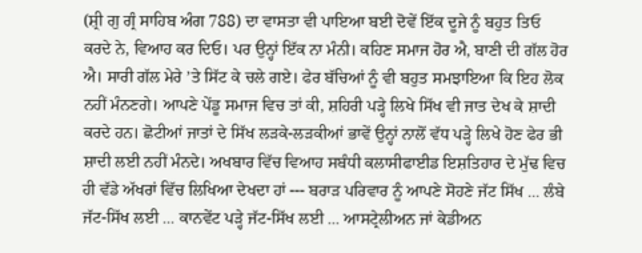(ਸ਼੍ਰੀ ਗੁ ਗ੍ਰੰ ਸਾਹਿਬ ਅੰਗ 788) ਦਾ ਵਾਸਤਾ ਵੀ ਪਾਇਆ ਬਈ ਦੋਵੇਂ ਇੱਕ ਦੂਜੇ ਨੂੰ ਬਹੁਤ ਤਿਓ ਕਰਦੇ ਨੇ, ਵਿਆਹ ਕਰ ਦਿਓ। ਪਰ ਉਨ੍ਹਾਂ ਇੱਕ ਨਾ ਮੰਨੀ। ਕਹਿਣ ਸਮਾਜ ਹੋਰ ਐ, ਬਾਣੀ ਦੀ ਗੱਲ ਹੋਰ ਐ। ਸਾਰੀ ਗੱਲ ਮੇਰੇ ’ਤੇ ਸਿੱਟ ਕੇ ਚਲੇ ਗਏ। ਫੇਰ ਬੱਚਿਆਂ ਨੂੰ ਵੀ ਬਹੁਤ ਸਮਝਾਇਆ ਕਿ ਇਹ ਲੋਕ ਨਹੀਂ ਮੰਨਣਗੇ। ਆਪਣੇ ਪੇਂਡੂ ਸਮਾਜ ਵਿਚ ਤਾਂ ਕੀ, ਸ਼ਹਿਰੀ ਪੜ੍ਹੇ ਲਿਖੇ ਸਿੱਖ ਵੀ ਜਾਤ ਦੇਖ ਕੇ ਸ਼ਾਦੀ ਕਰਦੇ ਹਨ। ਛੋਟੀਆਂ ਜਾਤਾਂ ਦੇ ਸਿੱਖ ਲੜਕੇ-ਲੜਕੀਆਂ ਭਾਵੇਂ ਉਨ੍ਹਾਂ ਨਾਲੋਂ ਵੱਧ ਪੜ੍ਹੇ ਲਿਖੇ ਹੋਣ ਫੇਰ ਭੀ ਸ਼ਾਦੀ ਲਈ ਨਹੀਂ ਮੰਨਦੇ। ਅਖਬਾਰ ਵਿੱਚ ਵਿਆਹ ਸਬੰਧੀ ਕਲਾਸੀਫਾਈਡ ਇਸ਼ਤਿਹਾਰ ਦੇ ਮੁੱਢ ਵਿਚ ਹੀ ਵੱਡੇ ਅੱਖਰਾਂ ਵਿੱਚ ਲਿਖਿਆ ਦੇਖਦਾ ਹਾਂ --- ਬਰਾੜ ਪਰਿਵਾਰ ਨੂੰ ਆਪਣੇ ਸੋਹਣੇ ਜੱਟ ਸਿੱਖ ... ਲੰਬੇ ਜੱਟ-ਸਿੱਖ ਲਈ ... ਕਾਨਵੇਂਟ ਪੜ੍ਹੇ ਜੱਟ-ਸਿੱਖ ਲਈ ... ਆਸਟ੍ਰੇਲੀਅਨ ਜਾਂ ਕੇਡੀਅਨ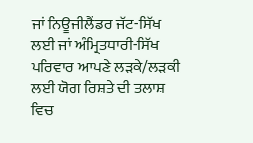ਜਾਂ ਨਿਊਜੀਲੈਂਡਰ ਜੱਟ-ਸਿੱਖ ਲਈ ਜਾਂ ਅੰਮ੍ਰਿਤਧਾਰੀ-ਸਿੱਖ ਪਰਿਵਾਰ ਆਪਣੇ ਲੜਕੇ/ਲੜਕੀ ਲਈ ਯੋਗ ਰਿਸ਼ਤੇ ਦੀ ਤਲਾਸ਼ ਵਿਚ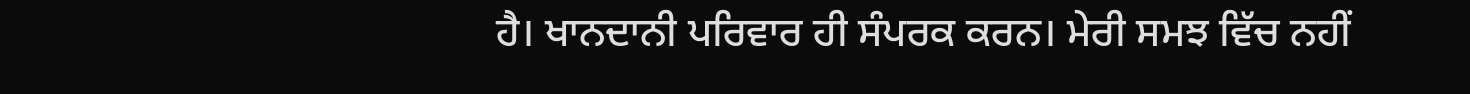ਹੈ। ਖਾਨਦਾਨੀ ਪਰਿਵਾਰ ਹੀ ਸੰਪਰਕ ਕਰਨ। ਮੇਰੀ ਸਮਝ ਵਿੱਚ ਨਹੀਂ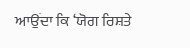ਆਉਂਦਾ ਕਿ ‘ਯੋਗ ਰਿਸ਼ਤੇ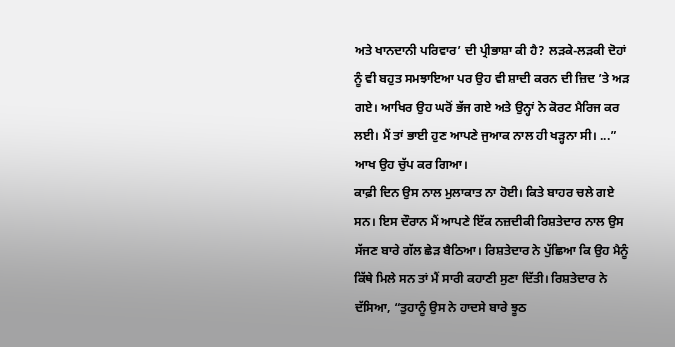ਅਤੇ ਖਾਨਦਾਨੀ ਪਰਿਵਾਰ’ ਦੀ ਪ੍ਰੀਭਾਸ਼ਾ ਕੀ ਹੈ? ਲੜਕੇ-ਲੜਕੀ ਦੋਹਾਂ ਨੂੰ ਵੀ ਬਹੁਤ ਸਮਝਾਇਆ ਪਰ ਉਹ ਵੀ ਸ਼ਾਦੀ ਕਰਨ ਦੀ ਜ਼ਿਦ ’ਤੇ ਅੜ ਗਏ। ਆਖਿਰ ਉਹ ਘਰੋਂ ਭੱਜ ਗਏ ਅਤੇ ਉਨ੍ਹਾਂ ਨੇ ਕੋਰਟ ਮੈਰਿਜ ਕਰ ਲਈ। ਮੈਂ ਤਾਂ ਭਾਈ ਹੁਣ ਆਪਣੇ ਜੁਆਕ ਨਾਲ ਹੀ ਖੜ੍ਹਨਾ ਸੀ। ...” ਆਖ ਉਹ ਚੁੱਪ ਕਰ ਗਿਆ।
ਕਾਫ਼ੀ ਦਿਨ ਉਸ ਨਾਲ ਮੁਲਾਕਾਤ ਨਾ ਹੋਈ। ਕਿਤੇ ਬਾਹਰ ਚਲੇ ਗਏ ਸਨ। ਇਸ ਦੌਰਾਨ ਮੈਂ ਆਪਣੇ ਇੱਕ ਨਜ਼ਦੀਕੀ ਰਿਸ਼ਤੇਦਾਰ ਨਾਲ ਉਸ ਸੱਜਣ ਬਾਰੇ ਗੱਲ ਛੇੜ ਬੈਠਿਆ। ਰਿਸ਼ਤੇਦਾਰ ਨੇ ਪੁੱਛਿਆ ਕਿ ਉਹ ਮੈਨੂੰ ਕਿੱਥੇ ਮਿਲੇ ਸਨ ਤਾਂ ਮੈਂ ਸਾਰੀ ਕਹਾਣੀ ਸੁਣਾ ਦਿੱਤੀ। ਰਿਸ਼ਤੇਦਾਰ ਨੇ ਦੱਸਿਆ, “ਤੁਹਾਨੂੰ ਉਸ ਨੇ ਹਾਦਸੇ ਬਾਰੇ ਝੂਠ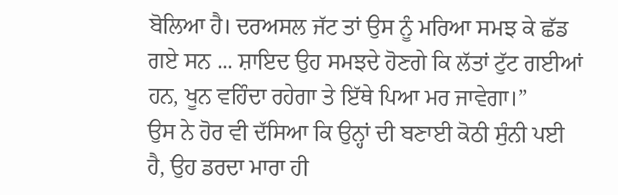ਬੋਲਿਆ ਹੈ। ਦਰਅਸਲ ਜੱਟ ਤਾਂ ਉਸ ਨੂੰ ਮਰਿਆ ਸਮਝ ਕੇ ਛੱਡ ਗਏ ਸਨ ... ਸ਼ਾਇਦ ਉਹ ਸਮਝਦੇ ਹੋਣਗੇ ਕਿ ਲੱਤਾਂ ਟੁੱਟ ਗਈਆਂ ਹਨ, ਖੂਨ ਵਹਿੰਦਾ ਰਹੇਗਾ ਤੇ ਇੱਥੇ ਪਿਆ ਮਰ ਜਾਵੇਗਾ।”
ਉਸ ਨੇ ਹੋਰ ਵੀ ਦੱਸਿਆ ਕਿ ਉਨ੍ਹਾਂ ਦੀ ਬਣਾਈ ਕੋਠੀ ਸੁੰਨੀ ਪਈ ਹੈ, ਉਹ ਡਰਦਾ ਮਾਰਾ ਹੀ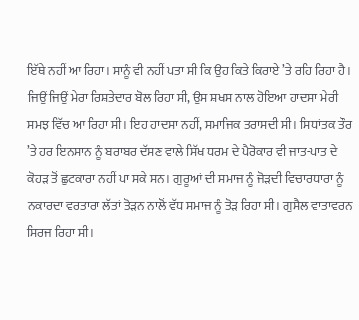ਇੱਥੇ ਨਹੀਂ ਆ ਰਿਹਾ। ਸਾਨੂੰ ਵੀ ਨਹੀਂ ਪਤਾ ਸੀ ਕਿ ਉਹ ਕਿਤੇ ਕਿਰਾਏ ’ਤੇ ਰਹਿ ਰਿਹਾ ਹੈ।
ਜਿਉਂ ਜਿਉਂ ਮੇਰਾ ਰਿਸ਼ਤੇਦਾਰ ਬੋਲ ਰਿਹਾ ਸੀ, ਉਸ ਸ਼ਖਸ ਨਾਲ ਹੋਇਆ ਹਾਦਸਾ ਮੇਰੀ ਸਮਝ ਵਿੱਚ ਆ ਰਿਹਾ ਸੀ। ਇਹ ਹਾਦਸਾ ਨਹੀਂ, ਸਮਾਜਿਕ ਤਰਾਸਦੀ ਸੀ। ਸਿਧਾਂਤਕ ਤੌਰ ’ਤੇ ਹਰ ਇਨਸਾਨ ਨੂੰ ਬਰਾਬਰ ਦੱਸਣ ਵਾਲੇ ਸਿੱਖ ਧਰਮ ਦੇ ਪੈਰੋਕਾਰ ਵੀ ਜਾਤ-ਪਾਤ ਦੇ ਕੋਹੜ ਤੋਂ ਛੁਟਕਾਰਾ ਨਹੀਂ ਪਾ ਸਕੇ ਸਨ। ਗੁਰੂਆਂ ਦੀ ਸਮਾਜ ਨੂੰ ਜੋੜਦੀ ਵਿਚਾਰਧਾਰਾ ਨੂੰ ਨਕਾਰਦਾ ਵਰਤਾਰਾ ਲੱਤਾਂ ਤੋੜਨ ਨਾਲੋਂ ਵੱਧ ਸਮਾਜ ਨੂੰ ਤੋੜ ਰਿਹਾ ਸੀ। ਗੁਸੈਲ ਵਾਤਾਵਰਨ ਸਿਰਜ ਰਿਹਾ ਸੀ।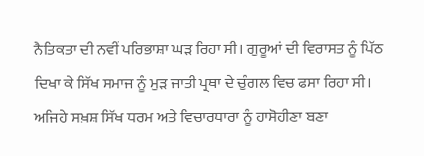ਨੈਤਿਕਤਾ ਦੀ ਨਵੀਂ ਪਰਿਭਾਸ਼ਾ ਘੜ ਰਿਹਾ ਸੀ। ਗੁਰੂਆਂ ਦੀ ਵਿਰਾਸਤ ਨੂੰ ਪਿੱਠ ਦਿਖਾ ਕੇ ਸਿੱਖ ਸਮਾਜ ਨੂੰ ਮੁੜ ਜਾਤੀ ਪ੍ਰਥਾ ਦੇ ਚੁੰਗਲ ਵਿਚ ਫਸਾ ਰਿਹਾ ਸੀ। ਅਜਿਹੇ ਸਖ਼ਸ਼ ਸਿੱਖ ਧਰਮ ਅਤੇ ਵਿਚਾਰਧਾਰਾ ਨੂੰ ਹਾਸੋਹੀਣਾ ਬਣਾ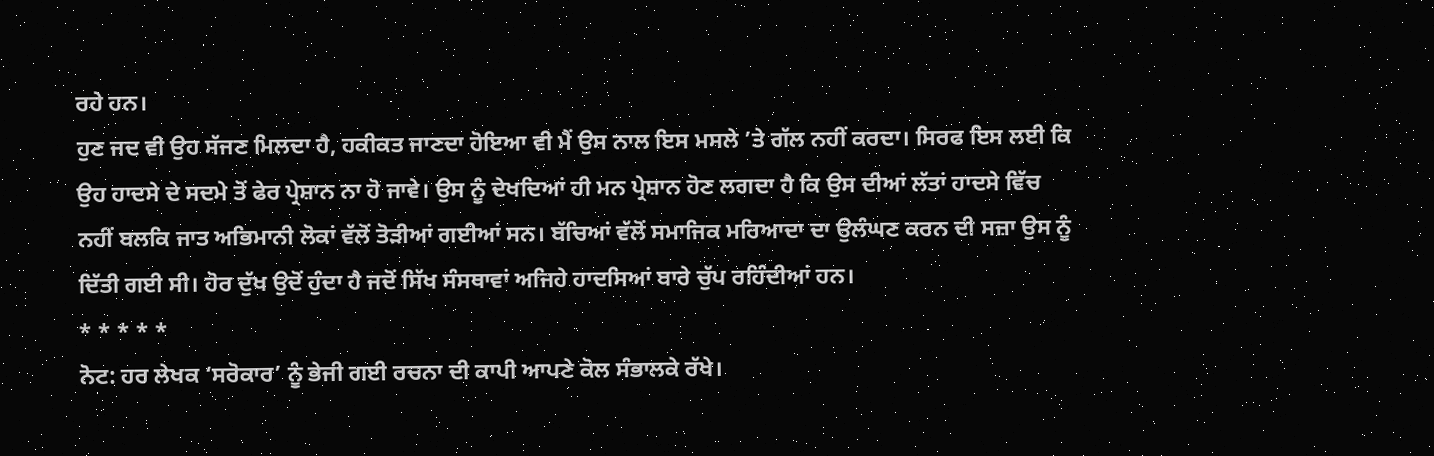ਰਹੇ ਹਨ।
ਹੁਣ ਜਦ ਵੀ ਉਹ ਸੱਜਣ ਮਿਲਦਾ ਹੈ, ਹਕੀਕਤ ਜਾਣਦਾ ਹੋਇਆ ਵੀ ਮੈਂ ਉਸ ਨਾਲ ਇਸ ਮਸਲੇ ’ਤੇ ਗੱਲ ਨਹੀਂ ਕਰਦਾ। ਸਿਰਫ ਇਸ ਲਈ ਕਿ ਉਹ ਹਾਦਸੇ ਦੇ ਸਦਮੇ ਤੋਂ ਫੇਰ ਪ੍ਰੇਸ਼ਾਨ ਨਾ ਹੋ ਜਾਵੇ। ਉਸ ਨੂੰ ਦੇਖਦਿਆਂ ਹੀ ਮਨ ਪ੍ਰੇਸ਼ਾਨ ਹੋਣ ਲਗਦਾ ਹੈ ਕਿ ਉਸ ਦੀਆਂ ਲੱਤਾਂ ਹਾਦਸੇ ਵਿੱਚ ਨਹੀਂ ਬਲਕਿ ਜਾਤ ਅਭਿਮਾਨੀ ਲੋਕਾਂ ਵੱਲੋਂ ਤੋੜੀਆਂ ਗਈਆਂ ਸਨ। ਬੱਚਿਆਂ ਵੱਲੋਂ ਸਮਾਜਿਕ ਮਰਿਆਦਾ ਦਾ ਉਲੰਘਣ ਕਰਨ ਦੀ ਸਜ਼ਾ ਉਸ ਨੂੰ ਦਿੱਤੀ ਗਈ ਸੀ। ਹੋਰ ਦੁੱਖ ਉਦੋਂ ਹੁੰਦਾ ਹੈ ਜਦੋਂ ਸਿੱਖ ਸੰਸਥਾਵਾਂ ਅਜਿਹੇ ਹਾਦਸਿਆਂ ਬਾਰੇ ਚੁੱਪ ਰਹਿੰਦੀਆਂ ਹਨ।
* * * * *
ਨੋਟ: ਹਰ ਲੇਖਕ ‘ਸਰੋਕਾਰ’ ਨੂੰ ਭੇਜੀ ਗਈ ਰਚਨਾ ਦੀ ਕਾਪੀ ਆਪਣੇ ਕੋਲ ਸੰਭਾਲਕੇ ਰੱਖੇ।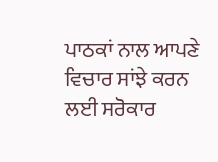ਪਾਠਕਾਂ ਨਾਲ ਆਪਣੇ ਵਿਚਾਰ ਸਾਂਝੇ ਕਰਨ ਲਈ ਸਰੋਕਾਰ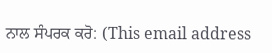ਨਾਲ ਸੰਪਰਕ ਕਰੋ: (This email address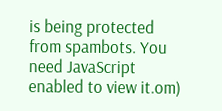is being protected from spambots. You need JavaScript enabled to view it.om)